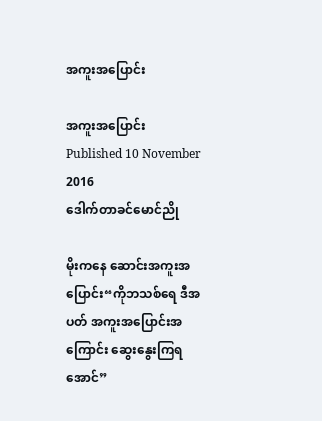အကူးအပြောင်း

အကူးအပြောင်း
Published 10 November 2016
ဒေါက်တာခင်မောင်ညို

မိုးကနေ ဆောင်းအကူးအပြောင်း“ကိုဘသစ်ရေ ဒီအပတ် အကူးအပြောင်းအကြောင်း ဆွေးနွေးကြရအောင်”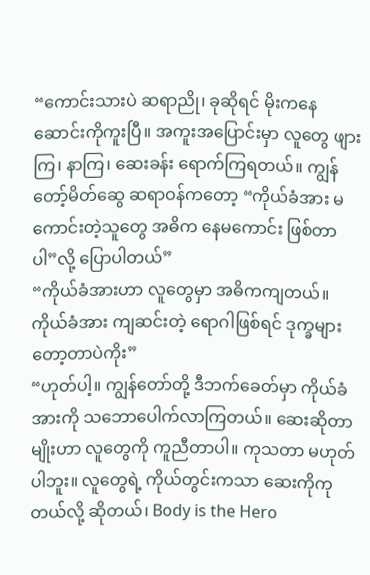“ကောင်းသားပဲ ဆရာညို၊ ခုဆိုရင် မိုးကနေ ဆောင်းကိုကူးပြီ။ အကူးအပြောင်းမှာ လူတွေ ဖျားကြ၊ နာကြ၊ ဆေးခန်း ရောက်ကြရတယ်။ ကျွန်တော့်မိတ်ဆွေ ဆရာဝန်ကတော့ “ကိုယ်ခံအား မကောင်းတဲ့သူတွေ အဓိက နေမကောင်း ဖြစ်တာပါ”လို့ ပြောပါတယ်”
“ကိုယ်ခံအားဟာ လူတွေမှာ အဓိကကျတယ်။ ကိုယ်ခံအား ကျဆင်းတဲ့ ရောဂါဖြစ်ရင် ဒုက္ခများတော့တာပဲကိုး”
“ဟုတ်ပါ့။ ကျွန်တော်တို့ ဒီဘက်ခေတ်မှာ ကိုယ်ခံအားကို သဘောပေါက်လာကြတယ်။ ဆေးဆိုတာမျိုးဟာ လူတွေကို ကူညီတာပါ။ ကုသတာ မဟုတ်ပါဘူး။ လူတွေရဲ့ ကိုယ်တွင်းကသာ ဆေးကိုကုတယ်လို့ ဆိုတယ်၊ Body is the Hero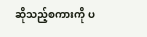ဆိုသည့်စကားကို ပ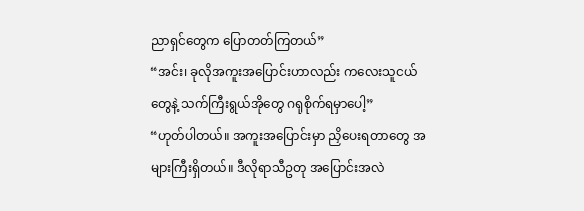ညာရှင်တွေက ပြောတတ်ကြတယ်”
“အင်း၊ ခုလိုအကူးအပြောင်းဟာလည်း ကလေးသူငယ်တွေနဲ့ သက်ကြီးရွယ်အိုတွေ ဂရုစိုက်ရမှာပေါ့”
“ဟုတ်ပါတယ်။ အကူးအပြောင်းမှာ ညှိပေးရတာတွေ အများကြီးရှိတယ်။ ဒီလိုရာသီဥတု အပြောင်းအလဲ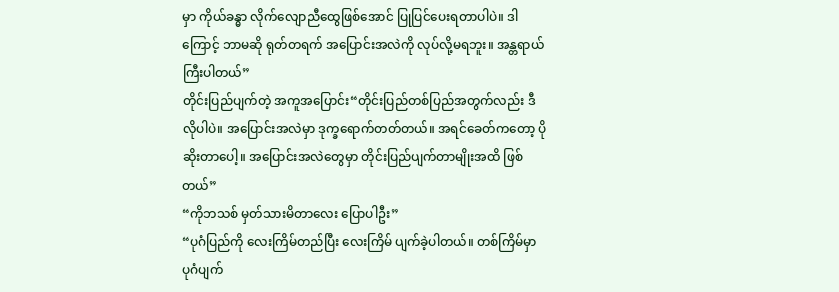မှာ ကိုယ်ခန္ဓာ လိုက်လျောညီထွေဖြစ်အောင် ပြုပြင်ပေးရတာပါပဲ။ ဒါကြောင့် ဘာမဆို ရုတ်တရက် အပြောင်းအလဲကို လုပ်လို့မရဘူး။ အန္တရာယ်ကြီးပါတယ်”
တိုင်းပြည်ပျက်တဲ့ အကူအပြောင်း“တိုင်းပြည်တစ်ပြည်အတွက်လည်း ဒီလိုပါပဲ။ အပြောင်းအလဲမှာ ဒုက္ခရောက်တတ်တယ်။ အရင်ခေတ်ကတော့ ပိုဆိုးတာပေါ့။ အပြောင်းအလဲတွေမှာ တိုင်းပြည်ပျက်တာမျိုးအထိ ဖြစ်တယ်”
“ကိုဘသစ် မှတ်သားမိတာလေး ပြောပါဦး”
“ပုဂံပြည်ကို လေးကြိမ်တည်ပြီး လေးကြိမ် ပျက်ခဲ့ပါတယ်။ တစ်ကြိမ်မှာ ပုဂံပျက်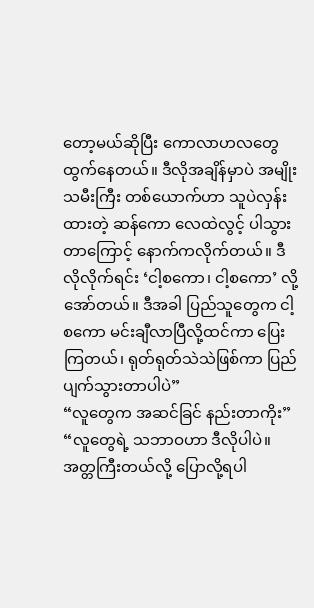တော့မယ်ဆိုပြီး ကောလာဟလတွေ ထွက်နေတယ်။ ဒီလိုအချိန်မှာပဲ အမျိုးသမီးကြီး တစ်ယောက်ဟာ သူပဲလှန်းထားတဲ့ ဆန်ကော လေထဲလွင့် ပါသွားတာကြောင့် နောက်ကလိုက်တယ်။ ဒီလိုလိုက်ရင်း ‘ငါ့စကော၊ ငါ့စကော’ လို့အော်တယ်။ ဒီအခါ ပြည်သူတွေက ငါ့စကော မင်းချီလာပြီလို့ထင်ကာ ပြေးကြတယ်၊ ရုတ်ရုတ်သဲသဲဖြစ်ကာ ပြည်ပျက်သွားတာပါပဲ”
“လူတွေက အဆင်ခြင် နည်းတာကိုး”
“လူတွေရဲ့ သဘာဝဟာ ဒီလိုပါပဲ။ အတ္တကြီးတယ်လို့ ပြောလို့ရပါ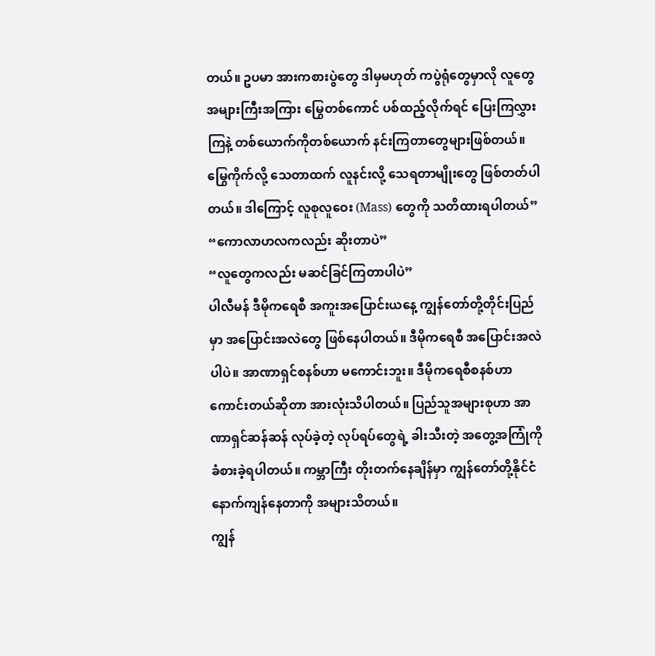တယ်။ ဥပမာ အားကစားပွဲတွေ ဒါမှမဟုတ် ကပွဲရုံတွေမှာလို လူတွေအများကြီးအကြား မြွေတစ်ကောင် ပစ်ထည့်လိုက်ရင် ပြေးကြလွှားကြနဲ့ တစ်ယောက်ကိုတစ်ယောက် နင်းကြတာတွေများဖြစ်တယ်။ မြွေကိုက်လို့ သေတာထက် လူနင်းလို့ သေရတာမျိုးတွေ ဖြစ်တတ်ပါတယ်။ ဒါကြောင့် လူစုလူဝေး (Mass) တွေကို သတိထားရပါတယ်”
“ကောလာဟလကလည်း ဆိုးတာပဲ”
“လူတွေကလည်း မဆင်ခြင်ကြတာပါပဲ”
ပါလီမန် ဒီမိုကရေစီ အကူးအပြောင်းယနေ့ ကျွန်တော်တို့တိုင်းပြည်မှာ အပြောင်းအလဲတွေ ဖြစ်နေပါတယ်။ ဒီမိုကရေစီ အပြောင်းအလဲပါပဲ။ အာဏာရှင်စနစ်ဟာ မကောင်းဘူး။ ဒီမိုကရေစီစနစ်ဟာ ကောင်းတယ်ဆိုတာ အားလုံးသိပါတယ်။ ပြည်သူအများစုဟာ အာဏာရှင်ဆန်ဆန် လုပ်ခဲ့တဲ့ လုပ်ရပ်တွေရဲ့ ခါးသီးတဲ့ အတွေ့အကြုံကို ခံစားခဲ့ရပါတယ်။ ကမ္ဘာကြီး တိုးတက်နေချိန်မှာ ကျွန်တော်တို့နိုင်ငံ နောက်ကျန်နေတာကို အများသိတယ်။
ကျွန်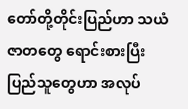တော်တို့တိုင်းပြည်ဟာ သယံဇာတတွေ ရောင်းစားပြီး ပြည်သူတွေဟာ အလုပ်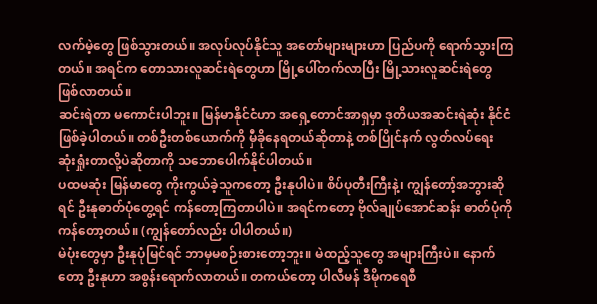လက်မဲ့တွေ ဖြစ်သွားတယ်။ အလုပ်လုပ်နိုင်သူ အတော်များများဟာ ပြည်ပကို ရောက်သွားကြတယ်။ အရင်က တောသားလူဆင်းရဲတွေဟာ မြို့ပေါ်တက်လာပြီး မြို့သားလူဆင်းရဲတွေ ဖြစ်လာတယ်။
ဆင်းရဲတာ မကောင်းပါဘူး။ မြန်မာနိုင်ငံဟာ အရှေ့တောင်အာရှမှာ ဒုတိယအဆင်းရဲဆုံး နိုင်ငံဖြစ်ခဲ့ပါတယ်။ တစ်ဦးတစ်ယောက်ကို မှီခိုနေရတယ်ဆိုတာနဲ့ တစ်ပြိုင်နက် လွတ်လပ်ရေး ဆုံးရှုံးတာလို့ပဲဆိုတာကို သဘောပေါက်နိုင်ပါတယ်။
ပထမဆုံး မြန်မာတွေ ကိုးကွယ်ခဲ့သူကတော့ ဦးနုပါပဲ။ စိပ်ပုတီးကြီးနဲ့၊ ကျွန်တော့်အဘွားဆိုရင် ဦးနုဓာတ်ပုံတွေ့ရင် ကန်တော့ကြတာပါပဲ။ အရင်ကတော့ ဗိုလ်ချုပ်အောင်ဆန်း ဓာတ်ပုံကို ကန်တော့တယ်။ (ကျွန်တော်လည်း ပါပါတယ်။)
မဲပုံးတွေမှာ ဦးနုပုံမြင်ရင် ဘာမှမစဉ်းစားတော့ဘူး။ မဲထည့်သူတွေ အများကြီးပဲ။ နောက်တော့ ဦးနုဟာ အစွန်းရောက်လာတယ်။ တကယ်တော့ ပါလီမန် ဒီမိုကရေစီ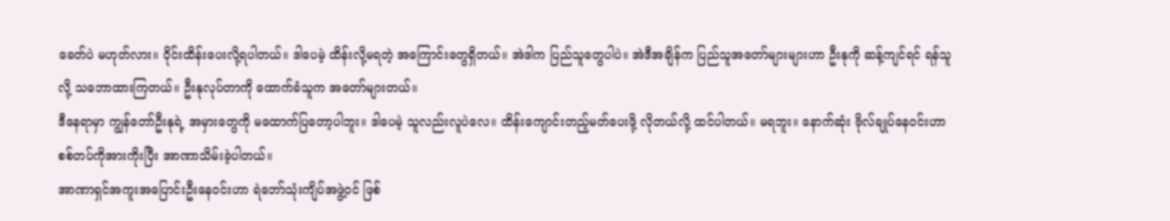ခေတ်ပဲ မဟုတ်လား။ ဝိုင်းထိန်းပေးလို့ရပါတယ်။ ဒါပေမဲ့ ထိန်းလို့မရတဲ့ အကြောင်းတွေရှိတယ်။ အဲဒါက ပြည်သူတွေပါပဲ။ အဲဒီအချိန်က ပြည်သူအတော်များများဟာ ဦးနုကို ဆန့်ကျင်ရင် ရန်သူလို့ သဘောထားကြတယ်။ ဦးနုလုပ်တာကို ထောက်ခံသူက အတော်များတယ်။
ဒီနေရာမှာ ကျွန်တော်ဦးနုရဲ့ အမှားတွေကို မထောက်ပြတော့ပါဘူး။ ဒါပေမဲ့ သူလည်းလူပဲလေ။ ထိန်းကျောင်းတည့်မတ်ပေးဖို့ လိုတယ်လို့ ထင်ပါတယ်။ မရဘူး။ နောက်ဆုံး ဗိုလ်ချုပ်နေဝင်းဟာ စစ်တပ်ကိုအားကိုးပြီး အာဏာသိမ်းခဲ့ပါတယ်။
အာဏာရှင်အကူးအပြောင်းဦးနေဝင်းဟာ ရဲဘော်သုံးကျိပ်အဖွဲ့ဝင် ဖြစ်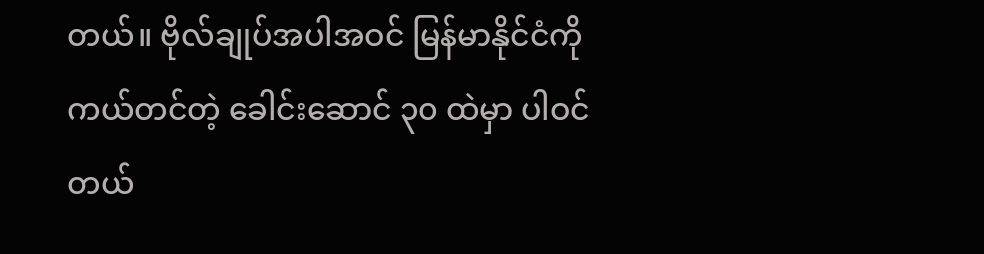တယ်။ ဗိုလ်ချုပ်အပါအဝင် မြန်မာနိုင်ငံကို ကယ်တင်တဲ့ ခေါင်းဆောင် ၃၀ ထဲမှာ ပါဝင်တယ်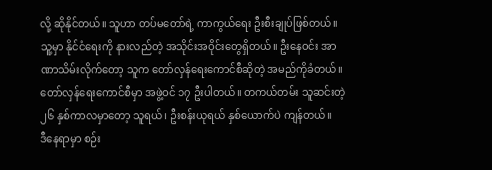လို့ ဆိုနိုင်တယ်။ သူဟာ တပ်မတော်ရဲ့ ကာကွယ်ရေး ဦးစီးချုပ်ဖြစ်တယ်။ သူ့မှာ နိုင်ငံရေးကို နားလည်တဲ့ အသိုင်းအဝိုင်းတွေရှိတယ်။ ဦးနေဝင်း အာဏာသိမ်းလိုက်တော့ သူက တော်လှန်ရေးကောင်စီဆိုတဲ့ အမည်ကိုခံတယ်။ တော်လှန်ရေးကောင်စီမှာ အဖွဲ့ဝင် ၁၇ ဦးပါတယ်။ တကယ်တမ်း သူဆင်းတဲ့ ၂၆ နှစ်ကာလမှာတော့ သူရယ်၊ ဦးစန်းယုရယ် နှစ်ယောက်ပဲ ကျန်တယ်။
ဒီနေရာမှာ စဉ်း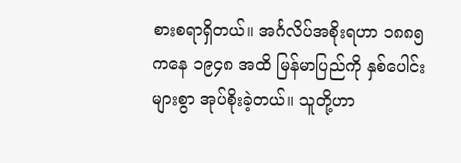စားစရာရှိတယ်။ အင်္ဂလိပ်အစိုးရဟာ ၁၈၈၅ ကနေ ၁၉၄၈ အထိ မြန်မာပြည်ကို နှစ်ပေါင်းများစွာ အုပ်စိုးခဲ့တယ်။ သူတို့ဟာ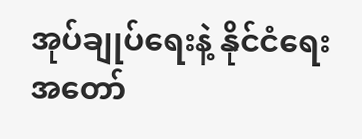အုပ်ချုပ်ရေးနဲ့ နိုင်ငံရေး အတော်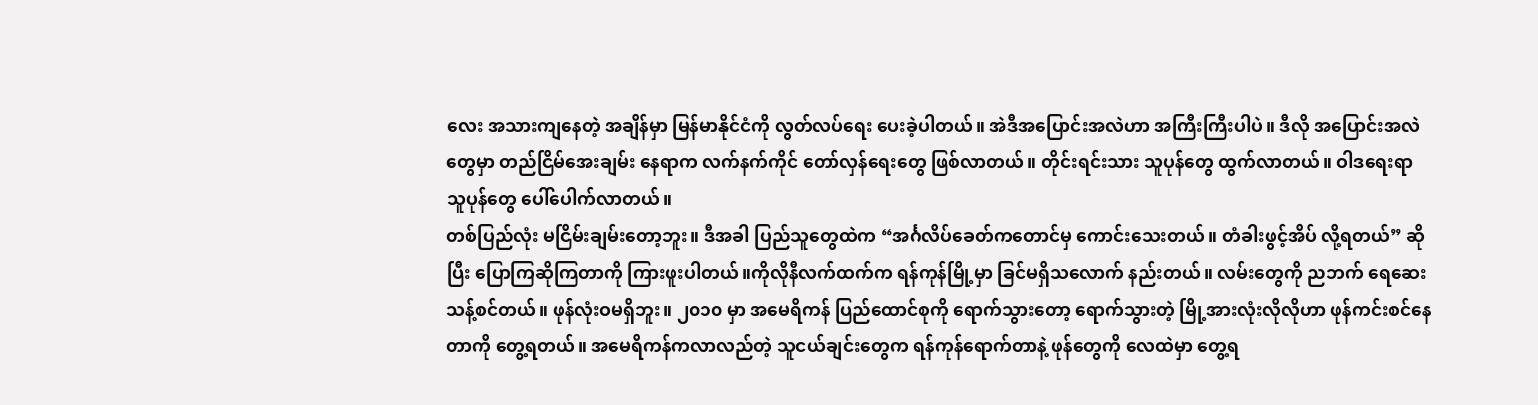လေး အသားကျနေတဲ့ အချိန်မှာ မြန်မာနိုင်ငံကို လွတ်လပ်ရေး ပေးခဲ့ပါတယ်။ အဲဒီအပြောင်းအလဲဟာ အကြီးကြီးပါပဲ။ ဒီလို အပြောင်းအလဲတွေမှာ တည်ငြိမ်အေးချမ်း နေရာက လက်နက်ကိုင် တော်လှန်ရေးတွေ ဖြစ်လာတယ်။ တိုင်းရင်းသား သူပုန်တွေ ထွက်လာတယ်။ ဝါဒရေးရာ သူပုန်တွေ ပေါ်ပေါက်လာတယ်။
တစ်ပြည်လုံး မငြိမ်းချမ်းတော့ဘူး။ ဒီအခါ ပြည်သူတွေထဲက “အင်္ဂလိပ်ခေတ်ကတောင်မှ ကောင်းသေးတယ်။ တံခါးဖွင့်အိပ် လို့ရတယ်” ဆိုပြီး ပြောကြဆိုကြတာကို ကြားဖူးပါတယ်။ကိုလိုနီလက်ထက်က ရန်ကုန်မြို့မှာ ခြင်မရှိသလောက် နည်းတယ်။ လမ်းတွေကို ညဘက် ရေဆေးသန့်စင်တယ်။ ဖုန်လုံးဝမရှိဘူး။ ၂၀၁၀ မှာ အမေရိကန် ပြည်ထောင်စုကို ရောက်သွားတော့ ရောက်သွားတဲ့ မြို့အားလုံးလိုလိုဟာ ဖုန်ကင်းစင်နေတာကို တွေ့ရတယ်။ အမေရိကန်ကလာလည်တဲ့ သူငယ်ချင်းတွေက ရန်ကုန်ရောက်တာနဲ့ ဖုန်တွေကို လေထဲမှာ တွေ့ရ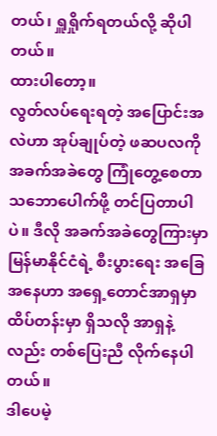တယ်၊ ရှူရှိုက်ရတယ်လို့ ဆိုပါတယ်။
ထားပါတော့။
လွတ်လပ်ရေးရတဲ့ အပြောင်းအလဲဟာ အုပ်ချုပ်တဲ့ ဖဆပလကို အခက်အခဲတွေ ကြုံတွေ့စေတာ သဘောပေါက်ဖို့ တင်ပြတာပါပဲ။ ဒီလို အခက်အခဲတွေကြားမှာ မြန်မာနိုင်ငံရဲ့ စီးပွားရေး အခြေအနေဟာ အရှေ့တောင်အာရှမှာ ထိပ်တန်းမှာ ရှိသလို အာရှနဲ့လည်း တစ်ပြေးညီ လိုက်နေပါတယ်။
ဒါပေမဲ့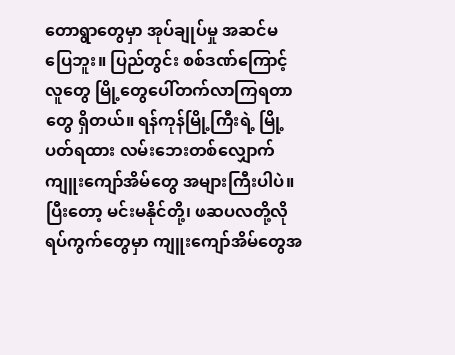တောရွာတွေမှာ အုပ်ချုပ်မှု အဆင်မပြေဘူး။ ပြည်တွင်း စစ်ဒဏ်ကြောင့် လူတွေ မြို့တွေပေါ်တက်လာကြရတာတွေ ရှိတယ်။ ရန်ကုန်မြို့ကြီးရဲ့ မြို့ပတ်ရထား လမ်းဘေးတစ်လျှောက် ကျူးကျော်အိမ်တွေ အများကြီးပါပဲ။ ပြီးတော့ မင်းမနိုင်တို့၊ ဖဆပလတို့လို ရပ်ကွက်တွေမှာ ကျူးကျော်အိမ်တွေအ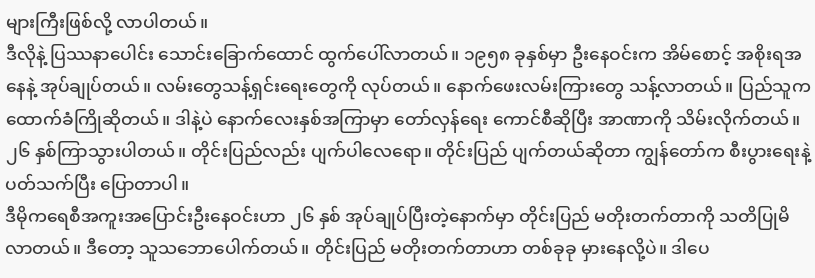များကြီးဖြစ်လို့ လာပါတယ်။
ဒီလိုနဲ့ ပြဿနာပေါင်း သောင်းခြောက်ထောင် ထွက်ပေါ်လာတယ်။ ၁၉၅၈ ခုနှစ်မှာ ဦးနေဝင်းက အိမ်စောင့် အစိုးရအနေနဲ့ အုပ်ချုပ်တယ်။ လမ်းတွေသန့်ရှင်းရေးတွေကို လုပ်တယ်။ နောက်ဖေးလမ်းကြားတွေ သန့်လာတယ်။ ပြည်သူက ထောက်ခံကြိုဆိုတယ်။ ဒါနဲ့ပဲ နောက်လေးနှစ်အကြာမှာ တော်လှန်ရေး ကောင်စီဆိုပြီး အာဏာကို သိမ်းလိုက်တယ်။ ၂၆ နှစ်ကြာသွားပါတယ်။ တိုင်းပြည်လည်း ပျက်ပါလေရော။ တိုင်းပြည် ပျက်တယ်ဆိုတာ ကျွန်တော်က စီးပွားရေးနဲ့ ပတ်သက်ပြီး ပြောတာပါ။
ဒီမိုကရေစီအကူးအပြောင်းဦးနေဝင်းဟာ ၂၆ နှစ် အုပ်ချုပ်ပြီးတဲ့နောက်မှာ တိုင်းပြည် မတိုးတက်တာကို သတိပြုမိလာတယ်။ ဒီတော့ သူသဘောပေါက်တယ်။ တိုင်းပြည် မတိုးတက်တာဟာ တစ်ခုခု မှားနေလို့ပဲ။ ဒါပေ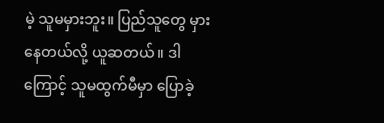မဲ့ သူမမှားဘူး။ ပြည်သူတွေ မှားနေတယ်လို့ ယူဆတယ်။ ဒါကြောင့် သူမထွက်မီမှာ ပြောခဲ့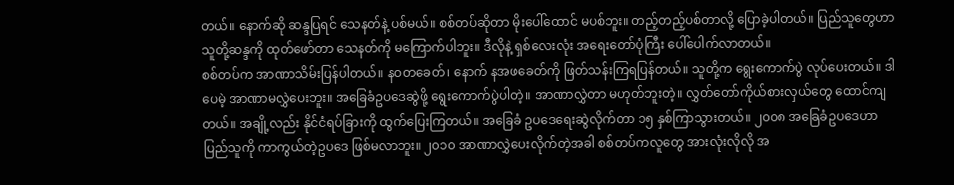တယ်။ နောက်ဆို ဆန္ဒပြရင် သေနတ်နဲ့ ပစ်မယ်။ စစ်တပ်ဆိုတာ မိုးပေါ်ထောင် မပစ်ဘူး။ တည့်တည့်ပစ်တာလို့ ပြောခဲ့ပါတယ်။ ပြည်သူတွေဟာ သူတို့ဆန္ဒကို ထုတ်ဖော်တာ သေနတ်ကို မကြောက်ပါဘူး။ ဒီလိုနဲ့ ရှစ်လေးလုံး အရေးတော်ပုံကြီး ပေါ်ပေါက်လာတယ်။
စစ်တပ်က အာဏာသိမ်းပြန်ပါတယ်။ နဝတခေတ်၊ နောက် နအဖခေတ်ကို ဖြတ်သန်းကြရပြန်တယ်။ သူတို့က ရွေးကောက်ပွဲ လုပ်ပေးတယ်။ ဒါပေမဲ့ အာဏာမလွှဲပေးဘူး။ အခြေခံဥပဒေဆွဲဖို့ ရွေးကောက်ပွဲပါတဲ့။ အာဏာလွှဲတာ မဟုတ်ဘူးတဲ့။ လွှတ်တော်ကိုယ်စားလှယ်တွေ ထောင်ကျတယ်။ အချို့လည်း နိုင်ငံရပ်ခြားကို ထွက်ပြေးကြတယ်။ အခြေခံ ဥပဒေရေးဆွဲလိုက်တာ ၁၅ နှစ်ကြာသွားတယ်။ ၂၀၀၈ အခြေခံဥပဒေဟာ ပြည်သူကို ကာကွယ်တဲ့ဥပဒေ ဖြစ်မလာဘူး။ ၂၀၁၀ အာဏာလွှဲပေးလိုက်တဲ့အခါ စစ်တပ်ကလူတွေ အားလုံးလိုလို အ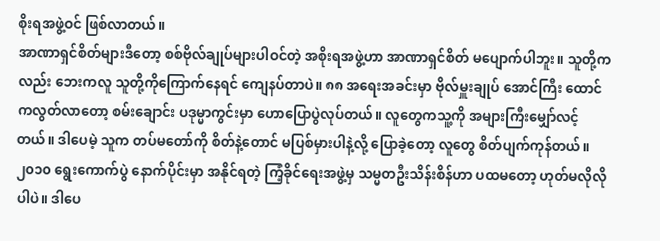စိုးရအဖွဲ့ဝင် ဖြစ်လာတယ်။
အာဏာရှင်စိတ်များဒီတော့ စစ်ဗိုလ်ချုပ်များပါဝင်တဲ့ အစိုးရအဖွဲ့ဟာ အာဏာရှင်စိတ် မပျောက်ပါဘူး။ သူတို့ကလည်း ဘေးကလူ သူတို့ကိုကြောက်နေရင် ကျေနပ်တာပဲ။ ၈၈ အရေးအခင်းမှာ ဗိုလ်မှူးချုပ် အောင်ကြီး ထောင်ကလွတ်လာတော့ စမ်းချောင်း ပဒုမ္မာကွင်းမှာ ဟောပြောပွဲလုပ်တယ်။ လူတွေကသူ့ကို အများကြီးမျှော်လင့်တယ်။ ဒါပေမဲ့ သူက တပ်မတော်ကို စိတ်နဲ့တောင် မပြစ်မှားပါနဲ့လို့ ပြောခဲ့တော့ လူတွေ စိတ်ပျက်ကုန်တယ်။
၂၀၁၀ ရွေးကောက်ပွဲ နောက်ပိုင်းမှာ အနိုင်ရတဲ့ ကြံ့ခိုင်ရေးအဖွဲ့မှ သမ္မတဦးသိန်းစိန်ဟာ ပထမတော့ ဟုတ်မလိုလိုပါပဲ။ ဒါပေ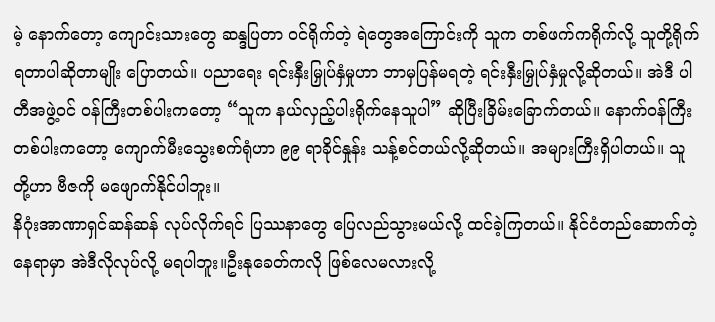မဲ့ နောက်တော့ ကျောင်းသားတွေ ဆန္ဒပြတာ ဝင်ရိုက်တဲ့ ရဲတွေအကြောင်းကို သူက တစ်ဖက်ကရိုက်လို့ သူတို့ရိုက်ရတာပါဆိုတာမျိုး ပြောတယ်။ ပညာရေး ရင်းနှီးမြှုပ်နှံမှုဟာ ဘာမှပြန်မရတဲ့ ရင်းနှီးမြှုပ်နှံမှုလို့ဆိုတယ်။ အဲဒီ ပါတီအဖွဲ့ဝင် ဝန်ကြီးတစ်ပါးကတော့ “သူက နယ်လှည့်ပါးရိုက်နေသူပါ” ဆိုပြီးခြိမ်းခြောက်တယ်။ နောက်ဝန်ကြီးတစ်ပါးကတော့ ကျောက်မီးသွေးစက်ရုံဟာ ၉၉ ရာခိုင်နှုန်း သန့်စင်တယ်လို့ဆိုတယ်။ အများကြီးရှိပါတယ်။ သူတို့ဟာ ဗီဇကို မဖျောက်နိုင်ပါဘူး။
နိဂုံးအာဏာရှင်ဆန်ဆန် လုပ်လိုက်ရင် ပြဿနာတွေ ပြေလည်သွားမယ်လို့ ထင်ခဲ့ကြတယ်။ နိုင်ငံတည်ဆောက်တဲ့နေရာမှာ အဲဒီလိုလုပ်လို့ မရပါဘူး။ဦးနုခေတ်ကလို ဖြစ်လေမလားလို့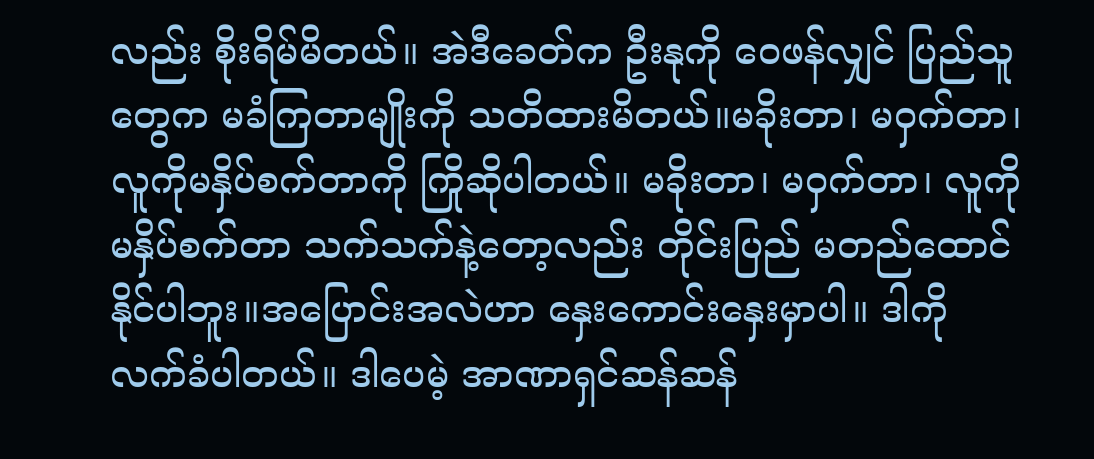လည်း စိုးရိမ်မိတယ်။ အဲဒီခေတ်က ဦးနုကို ဝေဖန်လျှင် ပြည်သူတွေက မခံကြတာမျိုးကို သတိထားမိတယ်။မခိုးတာ၊ မဝှက်တာ၊ လူကိုမနှိပ်စက်တာကို ကြိုဆိုပါတယ်။ မခိုးတာ၊ မဝှက်တာ၊ လူကို မနှိပ်စက်တာ သက်သက်နဲ့တော့လည်း တိုင်းပြည် မတည်ထောင်နိုင်ပါဘူး။အပြောင်းအလဲဟာ နှေးကောင်းနှေးမှာပါ။ ဒါကို လက်ခံပါတယ်။ ဒါပေမဲ့ အာဏာရှင်ဆန်ဆန်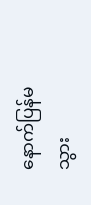နောက်ပြန်မသွား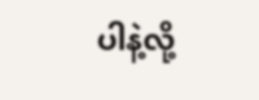ပါနဲ့လို့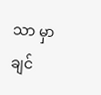သာ မှာချင်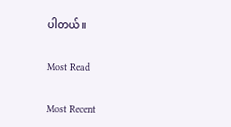ပါတယ်။

Most Read

Most Recent